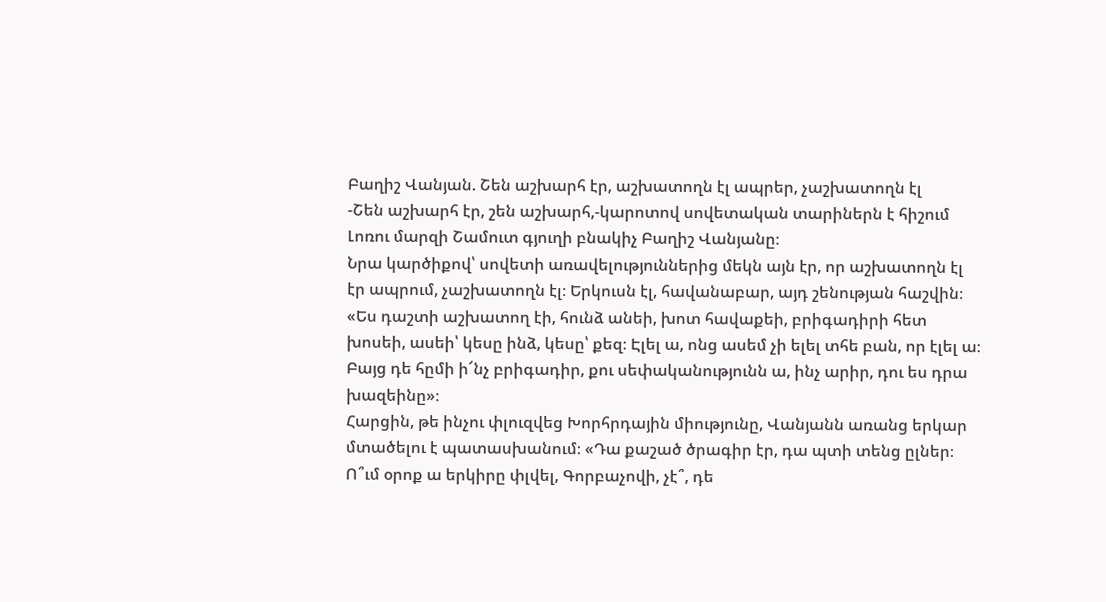Բաղիշ Վանյան. Շեն աշխարհ էր, աշխատողն էլ ապրեր, չաշխատողն էլ
-Շեն աշխարհ էր, շեն աշխարհ,-կարոտով սովետական տարիներն է հիշում Լոռու մարզի Շամուտ գյուղի բնակիչ Բաղիշ Վանյանը։
Նրա կարծիքով՝ սովետի առավելություններից մեկն այն էր, որ աշխատողն էլ էր ապրում, չաշխատողն էլ։ Երկուսն էլ, հավանաբար, այդ շենության հաշվին։
«Ես դաշտի աշխատող էի, հունձ անեի, խոտ հավաքեի, բրիգադիրի հետ խոսեի, ասեի՝ կեսը ինձ, կեսը՝ քեզ։ Էլել ա, ոնց ասեմ չի ելել տհե բան, որ էլել ա։ Բայց դե հըմի ի՜նչ բրիգադիր, քու սեփականությունն ա, ինչ արիր, դու ես դրա խազեինը»։
Հարցին, թե ինչու փլուզվեց Խորհրդային միությունը, Վանյանն առանց երկար մտածելու է պատասխանում։ «Դա քաշած ծրագիր էր, դա պտի տենց ըլներ։ Ո՞ւմ օրոք ա երկիրը փլվել, Գորբաչովի, չէ՞, դե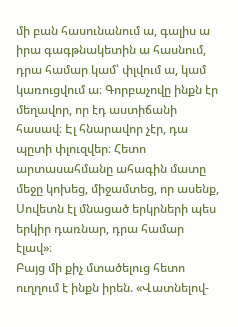մի բան հասունանում ա, գալիս ա իրա գագթնակետին ա հասնում, դրա համար կամ՝ փլվում ա, կամ կառուցվում ա։ Գորբաչովը ինքն էր մեղավոր, որ էդ աստիճանի հասավ։ Էլ հնարավոր չէր, դա պըտի փլուզվեր։ Հետո արտասահմանը ահագին մատը մեջը կոխեց, միջամտեց, որ ասենք, Սովետն էլ մնացած երկրների պես երկիր դառնար, դրա համար էլավ»։
Բայց մի քիչ մտածելուց հետո ուղղում է ինքն իրեն. «Վատնելով-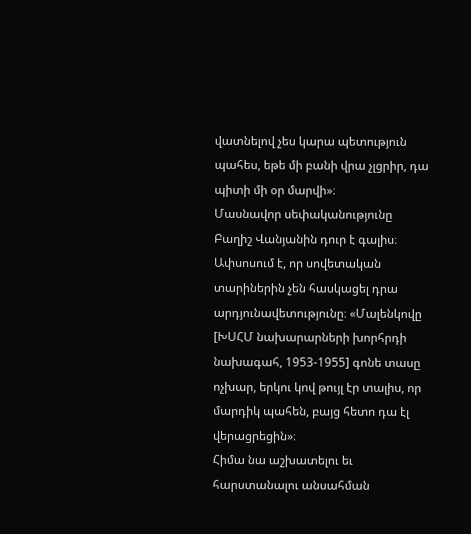վատնելով չես կարա պետություն պահես, եթե մի բանի վրա չլցրիր, դա պիտի մի օր մարվի»։
Մասնավոր սեփականությունը Բաղիշ Վանյանին դուր է գալիս։ Ափսոսում է, որ սովետական տարիներին չեն հասկացել դրա արդյունավետությունը։ «Մալենկովը [ԽՍՀՄ նախարարների խորհրդի նախագահ, 1953-1955] գոնե տասը ոչխար, երկու կով թույլ էր տալիս, որ մարդիկ պահեն, բայց հետո դա էլ վերացրեցին»։
Հիմա նա աշխատելու եւ հարստանալու անսահման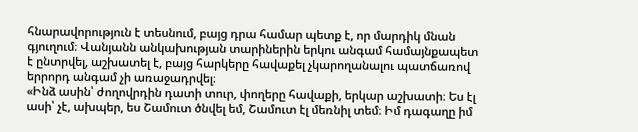հնարավորություն է տեսնում, բայց դրա համար պետք է, որ մարդիկ մնան գյուղում։ Վանյանն անկախության տարիներին երկու անգամ համայնքապետ է ընտրվել, աշխատել է, բայց հարկերը հավաքել չկարողանալու պատճառով երրորդ անգամ չի առաջադրվել։
«Ինձ ասին՝ ժողովրդին դատի տուր, փողերը հավաքի, երկար աշխատի։ Ես էլ ասի՝ չէ, ախպեր, ես Շամուտ ծնվել եմ, Շամուտ էլ մեռնիլ տեմ։ Իմ դագաղը իմ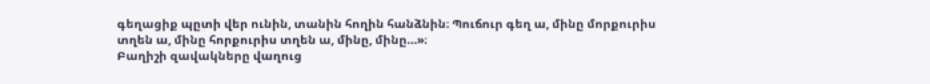գեղացիք պըտի վեր ունին, տանին հողին հանձնին։ Պուճուր գեղ ա, մինը մորքուրիս տղեն ա, մինը հորքուրիս տղեն ա, մինը, մինը…»։
Բաղիշի զավակները վաղուց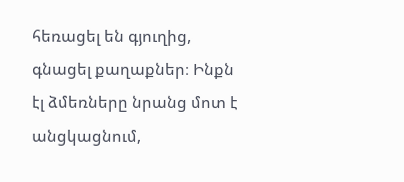հեռացել են գյուղից, գնացել քաղաքներ։ Ինքն էլ ձմեռները նրանց մոտ է անցկացնում,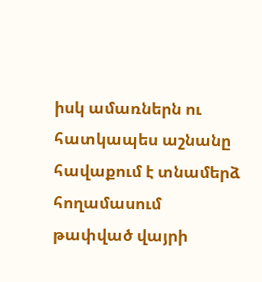իսկ ամառներն ու հատկապես աշնանը հավաքում է տնամերձ հողամասում թափված վայրի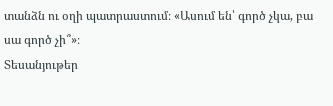տանձն ու օղի պատրաստում։ «Ասում են՝ գործ չկա, բա սա գործ չի՞»։
Տեսանյութեր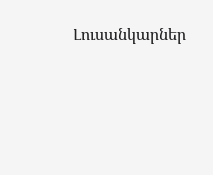Լուսանկարներ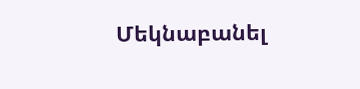Մեկնաբանել